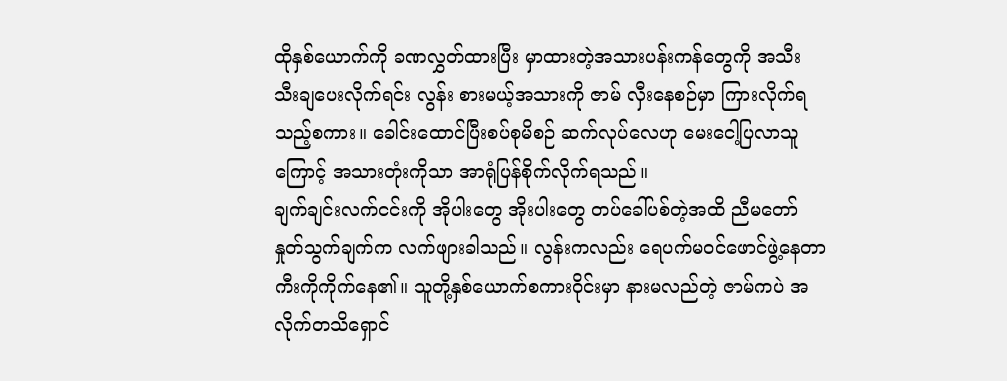ထိုနှစ်ယောက်ကို ခဏလွှတ်ထားပြီး မှာထားတဲ့အသားပန်းကန်တွေကို အသီးသီးချပေးလိုက်ရင်း လွန်း စားမယ့်အသားကို ဇာမ် လှီးနေစဉ်မှာ ကြားလိုက်ရသည့်စကား။ ခေါင်းထောင်ပြီးစပ်စုမိစဉ် ဆက်လုပ်လေဟု မေးငေါ့ပြလာသူကြောင့် အသားတုံးကိုသာ အာရုံပြန်စိုက်လိုက်ရသည်။
ချက်ချင်းလက်ငင်းကို အိုပါးတွေ အိုးပါးတွေ တပ်ခေါ်ပစ်တဲ့အထိ ညီမတော် နှုတ်သွက်ချက်က လက်ဖျားခါသည်။ လွန်းကလည်း ရေပက်မဝင်ဖောင်ဖွဲ့နေတာ ကီးကိုကိုက်နေ၏။ သူတို့နှစ်ယောက်စကားဝိုင်းမှာ နားမလည်တဲ့ ဇာမ်ကပဲ အလိုက်တသိရှောင်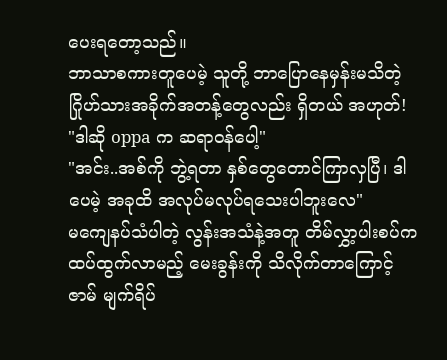ပေးရတော့သည်။
ဘာသာစကားတူပေမဲ့ သူတို့ ဘာပြောနေမှန်းမသိတဲ့ ဂြိုဟ်သားအခိုက်အတန့်တွေလည်း ရှိတယ် အဟုတ်!
"ဒါဆို oppa က ဆရာဝန်ပေါ့"
"အင်း..အစ်ကို ဘွဲ့ရတာ နှစ်တွေတောင်ကြာလှပြီ၊ ဒါပေမဲ့ အခုထိ အလုပ်မလုပ်ရသေးပါဘူးလေ"
မကျေနပ်သံပါတဲ့ လွန်းအသံနဲ့အတူ တိမ်လွှာ့ပါးစပ်က ထပ်ထွက်လာမည့် မေးခွန်းကို သိလိုက်တာကြောင့် ဇာမ် မျက်ရိပ်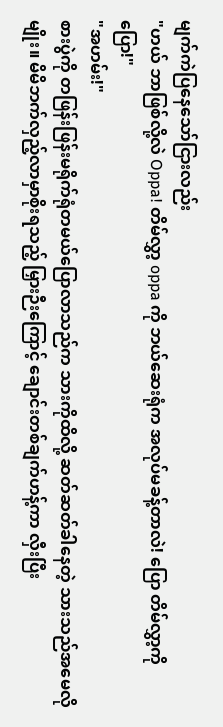မျက်ကဲပြနေသော်ငြားလည်း
"ဟယ် ဘာဖြစ်လို့လဲ Oppa! တိမ်လွှာ့ oppa ကို ဘယ်ဆေးရုံက အလုပ်မခန့်တာလဲ! ပြော တိမ်လွှာ့ကိုပြော!"
"အဟမ်း!"
စားပွဲကို တဖြန်းဖြန်းမရိုက်ရုံတမယ်ပြောလာသည်က သားကိုထိလို့ ဆတ်ဆတ်ခါနေတဲ့ သားသည်အမေလိုမျိုး။ မိမိဘက်လှည့်လာမှာစိုးရသည့် မြှားဉီးကြောင့် ချောင်းတစ်ချက်ဟန့်ကာ လှီးပြီး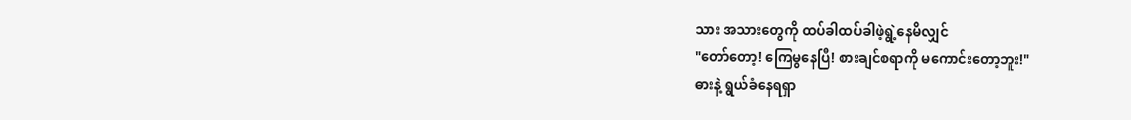သား အသားတွေကို ထပ်ခါထပ်ခါဖဲ့ရွဲ့နေမိလျှင်
"တော်တော့! ကြေမွနေပြီ! စားချင်စရာကို မကောင်းတော့ဘူး!"
ဓားနဲ့ ရွယ်ခံနေရရှာ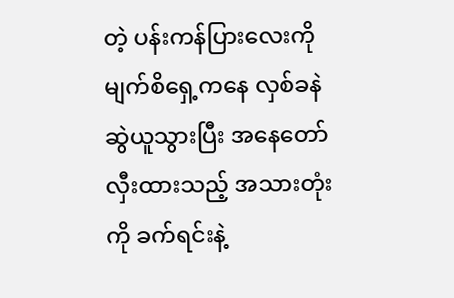တဲ့ ပန်းကန်ပြားလေးကို မျက်စိရှေ့ကနေ လှစ်ခနဲဆွဲယူသွားပြီး အနေတော်လှီးထားသည့် အသားတုံးကို ခက်ရင်းနဲ့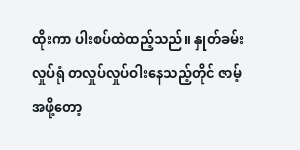ထိုးကာ ပါးစပ်ထဲထည့်သည်။ နှုတ်ခမ်းလှုပ်ရုံ တလှုပ်လှုပ်ဝါးနေသည့်တိုင် ဇာမ့်အဖို့တော့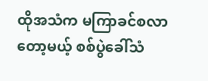ထိုအသံက မကြာခင်စလာတော့မယ့် စစ်ပွဲခေါ်သံ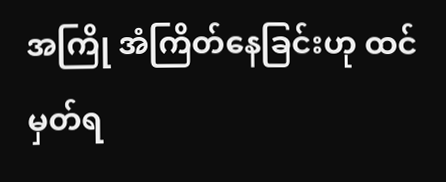အကြို အံကြိတ်နေခြင်းဟု ထင်မှတ်ရ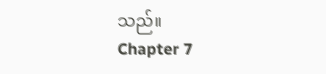သည်။
Chapter 7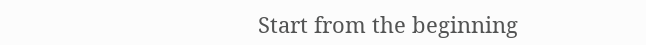Start from the beginning